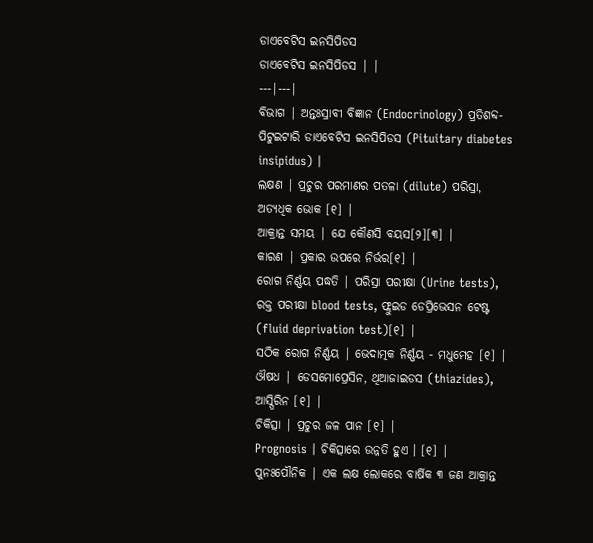ଡାଏବେଟିସ ଇନସିପିଡସ
ଡାଏବେଟିସ ଇନସିପିଡସ | |
---|---|
ବିଭାଗ | ଅନ୍ତଃସ୍ରାବୀ ବିଜ୍ଞାନ (Endocrinology) ପ୍ରତିଶବ୍ଦ- ପିଟୁଇଟାରି ଡାଏବେଟିସ ଇନସିପିଡସ (Pituitary diabetes insipidus) |
ଲକ୍ଷଣ | ପ୍ରଚୁର ପରମାଣର ପତଳା (dilute) ପରିସ୍ରା, ଅତ୍ୟଧିକ ଭୋକ [୧] |
ଆକ୍ରାନ୍ତ ସମୟ | ଯେ କୌଣସି ବୟସ[୨][୩] |
କାରଣ | ପ୍ରକାର ଉପରେ ନିର୍ଭର[୧] |
ରୋଗ ନିର୍ଣ୍ଣୟ ପଦ୍ଧତି | ପରିସ୍ରା ପରୀକ୍ଷା (Urine tests), ରକ୍ତ ପରୀକ୍ଷା blood tests, ଫ୍ଲୁଇଡ ଡେପ୍ରିଭେସନ ଟେଷ୍ଟ (fluid deprivation test)[୧] |
ସଠିକ ରୋଗ ନିର୍ଣ୍ଣୟ | ଭେଦାତ୍ମକ ନିର୍ଣ୍ଣୟ - ମଧୁମେହ [୧] |
ଔଷଧ | ଡେସମୋପ୍ରେସିନ, ଥିଆଜାଇଡସ (thiazides), ଆସ୍ପିରିନ [୧] |
ଚିକିତ୍ସା | ପ୍ରଚୁର ଜଳ ପାନ [୧] |
Prognosis | ଚିକିତ୍ସାରେ ଉନ୍ନତି ହୁଏ । [୧] |
ପୁନଃପୌନିକ | ଏକ ଲକ୍ଷ ଲୋକରେ ବାର୍ଷିକ ୩ ଜଣ ଆକ୍ରାନ୍ତ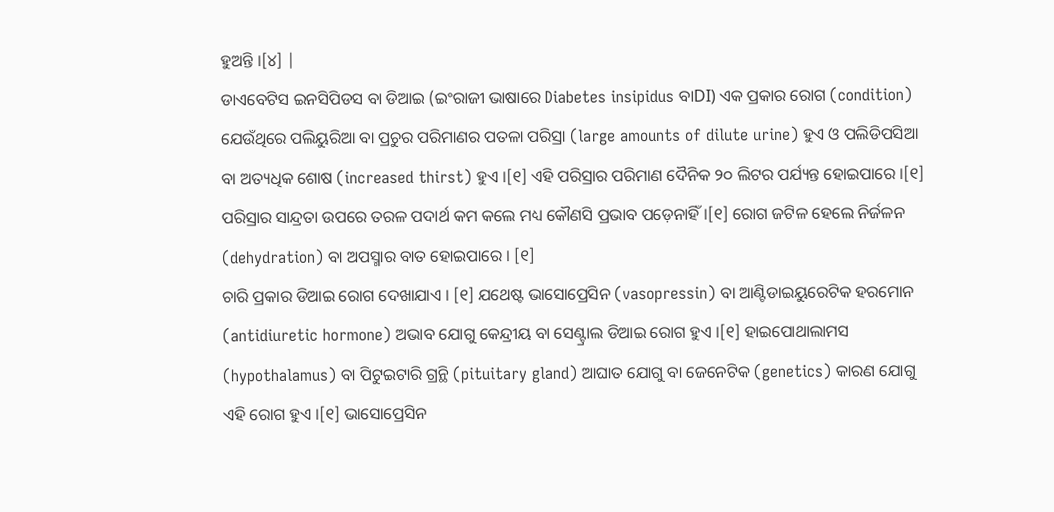ହୁଅନ୍ତି ।[୪] |
ଡାଏବେଟିସ ଇନସିପିଡସ ବା ଡିଆଇ (ଇଂରାଜୀ ଭାଷାରେ Diabetes insipidus ବାDI) ଏକ ପ୍ରକାର ରୋଗ (condition) ଯେଉଁଥିରେ ପଲିୟୁରିଆ ବା ପ୍ରଚୁର ପରିମାଣର ପତଳା ପରିସ୍ରା (large amounts of dilute urine) ହୁଏ ଓ ପଲିଡିପସିଆ ବା ଅତ୍ୟଧିକ ଶୋଷ (increased thirst) ହୁଏ ।[୧] ଏହି ପରିସ୍ରାର ପରିମାଣ ଦୈନିକ ୨୦ ଲିଟର ପର୍ଯ୍ୟନ୍ତ ହୋଇପାରେ ।[୧] ପରିସ୍ରାର ସାନ୍ଦ୍ରତା ଉପରେ ତରଳ ପଦାର୍ଥ କମ କଲେ ମଧ୍ୟ କୌଣସି ପ୍ରଭାବ ପଡ଼େନାହିଁ ।[୧] ରୋଗ ଜଟିଳ ହେଲେ ନିର୍ଜଳନ (dehydration) ବା ଅପସ୍ମାର ବାତ ହୋଇପାରେ । [୧]
ଚାରି ପ୍ରକାର ଡିଆଇ ରୋଗ ଦେଖାଯାଏ । [୧] ଯଥେଷ୍ଟ ଭାସୋପ୍ରେସିନ (vasopressin) ବା ଆଣ୍ଟିଡାଇୟୁରେଟିକ ହରମୋନ (antidiuretic hormone) ଅଭାବ ଯୋଗୁ କେନ୍ଦ୍ରୀୟ ବା ସେଣ୍ଟ୍ରାଲ ଡିଆଇ ରୋଗ ହୁଏ ।[୧] ହାଇପୋଥାଲାମସ (hypothalamus) ବା ପିଟୁଇଟାରି ଗ୍ରନ୍ଥି (pituitary gland) ଆଘାତ ଯୋଗୁ ବା ଜେନେଟିକ (genetics) କାରଣ ଯୋଗୁ ଏହି ରୋଗ ହୁଏ ।[୧] ଭାସୋପ୍ରେସିନ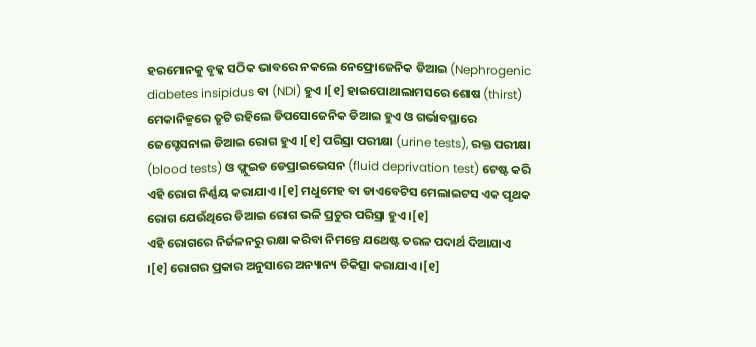ହରମୋନକୁ ବୃକ୍କ ସଠିକ ଭାବରେ ନକଲେ ନେଫ୍ରୋଜେନିକ ଡିଆଇ (Nephrogenic diabetes insipidus ବା (NDI) ହୁଏ ।[୧] ହାଇପୋଥାଲାମସରେ ଶୋଷ (thirst) ମେକାନିଜ୍ମରେ ତୃଟି ରହିଲେ ଡିପସୋଜେନିକ ଡିଆଇ ହୁଏ ଓ ଗର୍ଭାବସ୍ଥାରେ ଜେସ୍ଟେସନାଲ ଡିଆଇ ରୋଗ ହୁଏ ।[୧] ପରିସ୍ରା ପରୀକ୍ଷା (urine tests), ରକ୍ତ ପରୀକ୍ଷା (blood tests) ଓ ଫ୍ଲୁଇଡ ଡେପ୍ରାଇଭେସନ (fluid deprivation test) ଟେଷ୍ଟ କରି ଏହି ରୋଗ ନିର୍ଣ୍ଣୟ କରାଯାଏ ।[୧] ମଧୁମେହ ବା ଡାଏବେଟିସ ମେଲାଇଟସ ଏକ ପୃଥକ ରୋଗ ଯେଉଁଥିରେ ଡିଆଇ ରୋଗ ଭଳି ପ୍ରଚୁର ପରିସ୍ରା ହୁଏ ।[୧]
ଏହି ରୋଗରେ ନିର୍ଜଳନରୁ ରକ୍ଷା କରିବା ନିମନ୍ତେ ଯଥେଷ୍ଟ ତରଳ ପଦାର୍ଥ ଦିଆଯାଏ ।[୧] ରୋଗର ପ୍ରକାର ଅନୁସାରେ ଅନ୍ୟାନ୍ୟ ଚିକିତ୍ସା କରାଯାଏ ।[୧]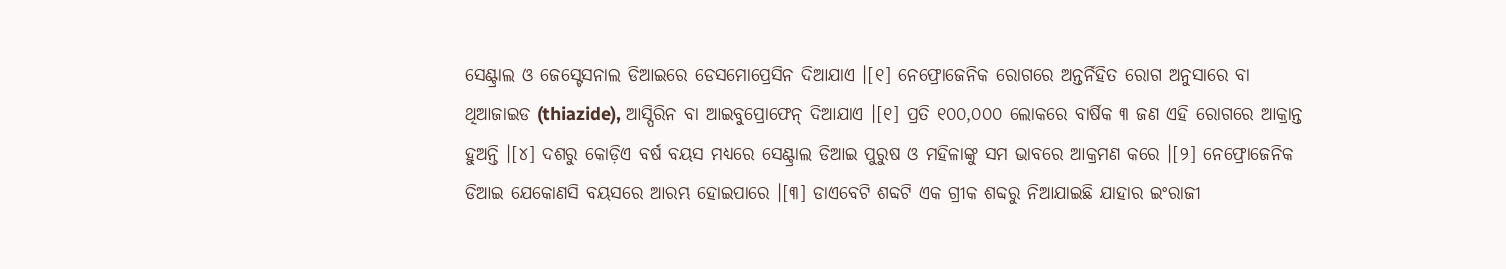ସେଣ୍ଟ୍ରାଲ ଓ ଜେସ୍ଟେସନାଲ ଡିଆଇରେ ଡେସମୋପ୍ରେସିନ ଦିଆଯାଏ ।[୧] ନେଫ୍ରୋଜେନିକ ରୋଗରେ ଅନ୍ତର୍ନିହିତ ରୋଗ ଅନୁସାରେ ବା ଥିଆଜାଇଡ (thiazide), ଆସ୍ପିରିନ ବା ଆଇବୁପ୍ରୋଫେନ୍ ଦିଆଯାଏ ।[୧] ପ୍ରତି ୧୦୦,୦୦୦ ଲୋକରେ ବାର୍ଷିକ ୩ ଜଣ ଏହି ରୋଗରେ ଆକ୍ରାନ୍ତ ହୁଅନ୍ତି ।[୪] ଦଶରୁ କୋଡ଼ିଏ ବର୍ଷ ବୟସ ମଧ୍ୟରେ ସେଣ୍ଟ୍ରାଲ ଡିଆଇ ପୁରୁଷ ଓ ମହିଳାଙ୍କୁ ସମ ଭାବରେ ଆକ୍ରମଣ କରେ ।[୨] ନେଫ୍ରୋଜେନିକ ଡିଆଇ ଯେକୋଣସି ବୟସରେ ଆରମ୍ଭ ହୋଇପାରେ ।[୩] ଡାଏବେଟି ଶବ୍ଦଟି ଏକ ଗ୍ରୀକ ଶବ୍ଦରୁ ନିଆଯାଇଛି ଯାହାର ଇଂରାଜୀ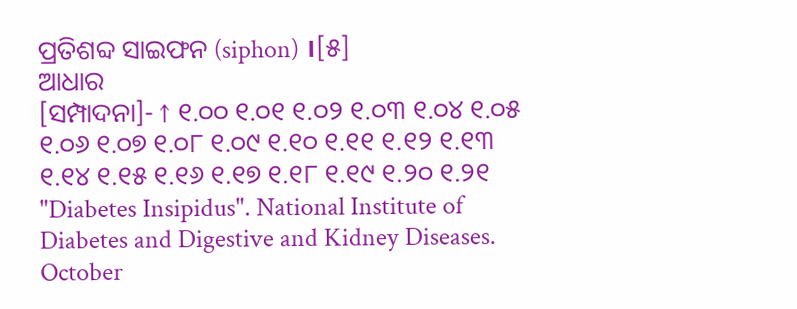ପ୍ରତିଶବ୍ଦ ସାଇଫନ (siphon) ।[୫]
ଆଧାର
[ସମ୍ପାଦନା]- ↑ ୧.୦୦ ୧.୦୧ ୧.୦୨ ୧.୦୩ ୧.୦୪ ୧.୦୫ ୧.୦୬ ୧.୦୭ ୧.୦୮ ୧.୦୯ ୧.୧୦ ୧.୧୧ ୧.୧୨ ୧.୧୩ ୧.୧୪ ୧.୧୫ ୧.୧୬ ୧.୧୭ ୧.୧୮ ୧.୧୯ ୧.୨୦ ୧.୨୧ "Diabetes Insipidus". National Institute of Diabetes and Digestive and Kidney Diseases. October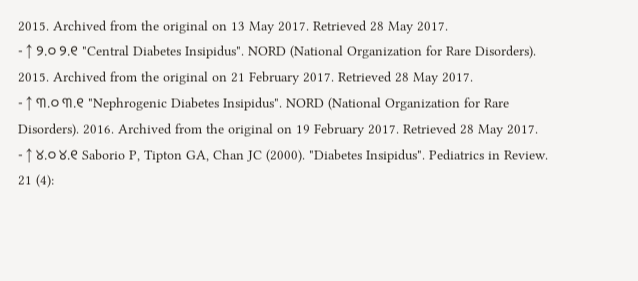2015. Archived from the original on 13 May 2017. Retrieved 28 May 2017.
- ↑ ୨.୦ ୨.୧ "Central Diabetes Insipidus". NORD (National Organization for Rare Disorders). 2015. Archived from the original on 21 February 2017. Retrieved 28 May 2017.
- ↑ ୩.୦ ୩.୧ "Nephrogenic Diabetes Insipidus". NORD (National Organization for Rare Disorders). 2016. Archived from the original on 19 February 2017. Retrieved 28 May 2017.
- ↑ ୪.୦ ୪.୧ Saborio P, Tipton GA, Chan JC (2000). "Diabetes Insipidus". Pediatrics in Review. 21 (4):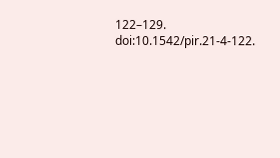122–129. doi:10.1542/pir.21-4-122.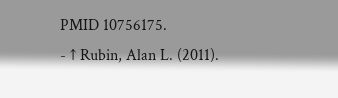PMID 10756175.
- ↑ Rubin, Alan L. (2011).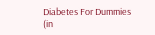Diabetes For Dummies (in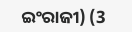ଇଂରାଜୀ) (3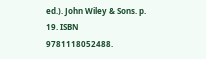ed.). John Wiley & Sons. p. 19. ISBN 9781118052488.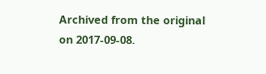Archived from the original on 2017-09-08.